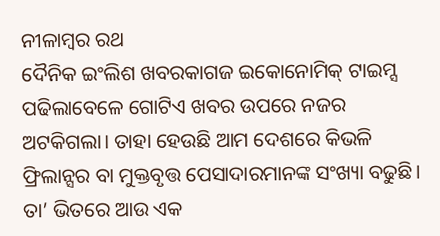ନୀଳାମ୍ବର ରଥ
ଦୈନିକ ଇଂଲିଶ ଖବରକାଗଜ ଇକୋନୋମିକ୍ ଟାଇମ୍ସ ପଢିଲାବେଳେ ଗୋଟିଏ ଖବର ଉପରେ ନଜର ଅଟକିଗଲା। ତାହା ହେଉଛି ଆମ ଦେଶରେ କିଭଳି ଫ୍ରିଲାନ୍ସର ବା ମୁକ୍ତବୃତ୍ତ ପେସାଦାରମାନଙ୍କ ସଂଖ୍ୟା ବଢୁଛି। ତା’ ଭିତରେ ଆଉ ଏକ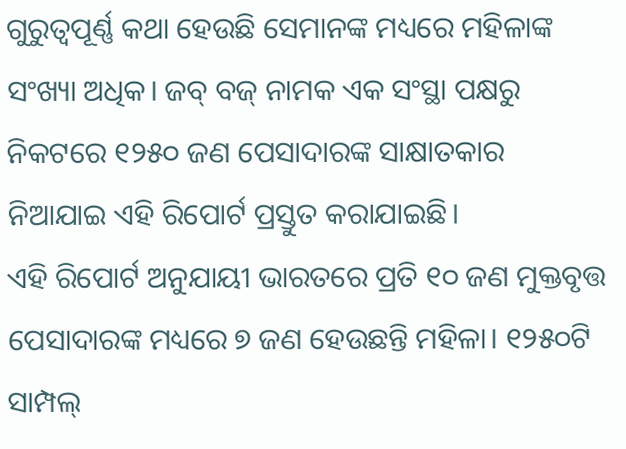ଗୁରୁତ୍ୱପୂର୍ଣ୍ଣ କଥା ହେଉଛି ସେମାନଙ୍କ ମଧ୍ୟରେ ମହିଳାଙ୍କ ସଂଖ୍ୟା ଅଧିକ। ଜବ୍ ବଜ୍ ନାମକ ଏକ ସଂସ୍ଥା ପକ୍ଷରୁ ନିକଟରେ ୧୨୫୦ ଜଣ ପେସାଦାରଙ୍କ ସାକ୍ଷାତକାର ନିଆଯାଇ ଏହି ରିପୋର୍ଟ ପ୍ରସ୍ତୁତ କରାଯାଇଛି।
ଏହି ରିପୋର୍ଟ ଅନୁଯାୟୀ ଭାରତରେ ପ୍ରତି ୧୦ ଜଣ ମୁକ୍ତବୃତ୍ତ ପେସାଦାରଙ୍କ ମଧ୍ୟରେ ୭ ଜଣ ହେଉଛନ୍ତି ମହିଳା। ୧୨୫୦ଟି ସାମ୍ପଲ୍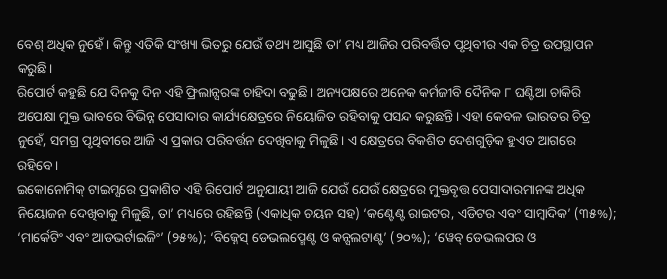ବେଶ୍ ଅଧିକ ନୁହେଁ। କିନ୍ତୁ ଏତିକି ସଂଖ୍ୟା ଭିତରୁ ଯେଉଁ ତଥ୍ୟ ଆସୁଛି ତା’ ମଧ୍ୟ ଆଜିର ପରିବର୍ତ୍ତିତ ପୃଥିବୀର ଏକ ଚିତ୍ର ଉପସ୍ଥାପନ କରୁଛି।
ରିପୋର୍ଟ କହୁଛି ଯେ ଦିନକୁ ଦିନ ଏହି ଫ୍ରିଲାନ୍ସରଙ୍କ ଚାହିଦା ବଢୁଛି। ଅନ୍ୟପକ୍ଷରେ ଅନେକ କର୍ମଜୀବି ଦୈନିକ ୮ ଘଣ୍ଟିଆ ଚାକିରି ଅପେକ୍ଷା ମୁକ୍ତ ଭାବରେ ବିଭିନ୍ନ ପେସାଦାର କାର୍ଯ୍ୟକ୍ଷେତ୍ରରେ ନିୟୋଜିତ ରହିବାକୁ ପସନ୍ଦ କରୁଛନ୍ତି। ଏହା କେବଳ ଭାରତର ଚିତ୍ର ନୁହେଁ, ସମଗ୍ର ପୃଥିବୀରେ ଆଜି ଏ ପ୍ରକାର ପରିବର୍ତ୍ତନ ଦେଖିବାକୁ ମିଳୁଛି। ଏ କ୍ଷେତ୍ରରେ ବିକଶିତ ଦେଶଗୁଡ଼ିକ ହୁଏତ ଆଗରେ ରହିବେ।
ଇକୋନୋମିକ୍ ଟାଇମ୍ସରେ ପ୍ରକାଶିତ ଏହି ରିପୋର୍ଟ ଅନୁଯାୟୀ ଆଜି ଯେଉଁ ଯେଉଁ କ୍ଷେତ୍ରରେ ମୁକ୍ତବୃତ୍ତ ପେସାଦାରମାନଙ୍କ ଅଧିକ ନିୟୋଜନ ଦେଖିବାକୁ ମିଳୁଛି, ତା’ ମଧ୍ୟରେ ରହିଛନ୍ତି (ଏକାଧିକ ଚୟନ ସହ) ‘କଣ୍ଟେଣ୍ଟ ରାଇଟର, ଏଡିଟର ଏବଂ ସାମ୍ବାଦିକ’ (୩୫%); ‘ମାର୍କେଟିଂ ଏବଂ ଆଡଭର୍ଟାଇଜିଂ’ (୨୫%); ‘ବିଜ୍ନେସ୍ ଡେଭଲପ୍ମେଣ୍ଟ ଓ କନ୍ସଲଟାଣ୍ଟ’ (୨୦%); ‘ୱେବ୍ ଡେଭଲପର ଓ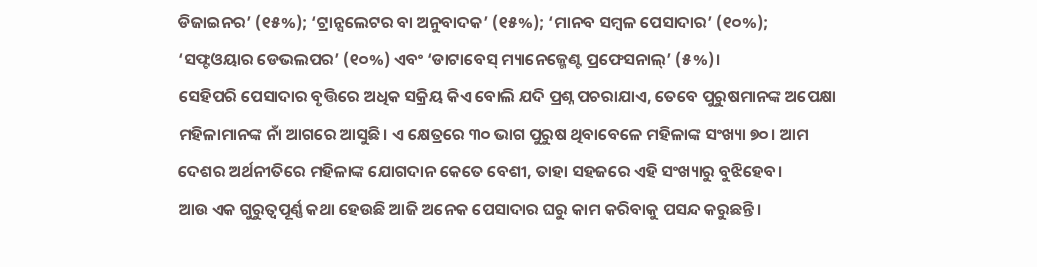ଡିଜାଇନର’ (୧୫%); ‘ଟ୍ରାନ୍ସଲେଟର ବା ଅନୁବାଦକ’ (୧୫%); ‘ମାନବ ସମ୍ବଳ ପେସାଦାର’ (୧୦%); ‘ସଫ୍ଟଓୟାର ଡେଭଲପର’ (୧୦%) ଏବଂ ‘ଡାଟାବେସ୍ ମ୍ୟାନେଜ୍ମେଣ୍ଟ ପ୍ରଫେସନାଲ୍’ (୫%)।
ସେହିପରି ପେସାଦାର ବୃତ୍ତିରେ ଅଧିକ ସକ୍ରିୟ କିଏ ବୋଲି ଯଦି ପ୍ରଶ୍ନ ପଚରାଯାଏ, ତେବେ ପୁରୁଷମାନଙ୍କ ଅପେକ୍ଷା ମହିଳାମାନଙ୍କ ନାଁ ଆଗରେ ଆସୁଛି। ଏ କ୍ଷେତ୍ରରେ ୩୦ ଭାଗ ପୁରୁଷ ଥିବାବେଳେ ମହିଳାଙ୍କ ସଂଖ୍ୟା ୭୦। ଆମ ଦେଶର ଅର୍ଥନୀତିରେ ମହିଳାଙ୍କ ଯୋଗଦାନ କେତେ ବେଶୀ, ତାହା ସହଜରେ ଏହି ସଂଖ୍ୟାରୁ ବୁଝିହେବ।
ଆଉ ଏକ ଗୁରୁତ୍ୱପୂର୍ଣ୍ଣ କଥା ହେଉଛି ଆଜି ଅନେକ ପେସାଦାର ଘରୁ କାମ କରିବାକୁ ପସନ୍ଦ କରୁଛନ୍ତି।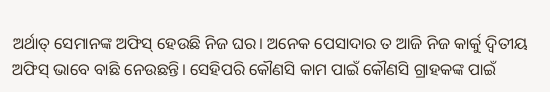ଅର୍ଥାତ୍ ସେମାନଙ୍କ ଅଫିସ୍ ହେଉଛି ନିଜ ଘର। ଅନେକ ପେସାଦାର ତ ଆଜି ନିଜ କାର୍କୁ ଦ୍ୱିତୀୟ ଅଫିସ୍ ଭାବେ ବାଛି ନେଉଛନ୍ତି। ସେହିପରି କୌଣସି କାମ ପାଇଁ କୌଣସି ଗ୍ରାହକଙ୍କ ପାଇଁ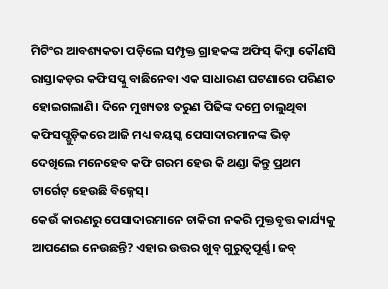ମିଟିଂର ଆବଶ୍ୟକତା ପଡ଼ିଲେ ସମ୍ପୃକ୍ତ ଗ୍ରାହକଙ୍କ ଅଫିସ୍ କିମ୍ବା କୌଣସି ରାସ୍ତାକଡ଼ର କଫିସପ୍କୁ ବାଛିନେବା ଏକ ସାଧାରଣ ଘଟଣାରେ ପରିଣତ ହୋଇଗଲାଣି। ଦିନେ ମୁଖ୍ୟତଃ ତରୁଣ ପିଢିଙ୍କ ଦମ୍ରେ ଚାଲୁଥିବା କଫିସପ୍ଗୁଡ଼ିକରେ ଆଜି ମଧ୍ୟ ବୟସ୍କ ପେସାଦାରମାନଙ୍କ ଭିଡ଼ ଦେଖିଲେ ମନେହେବ କଫି ଗରମ ହେଉ କି ଥଣ୍ଡା କିନ୍ତୁ ପ୍ରଥମ ଟାର୍ଗେଟ୍ ହେଉଛି ବିଜ୍ନେସ୍।
କେଉଁ କାରଣରୁ ପେସାଦାରମାନେ ଚାକିରୀ ନକରି ମୁକ୍ତବୃତ୍ତ କାର୍ଯ୍ୟକୁ ଆପଣେଇ ନେଉଛନ୍ତି? ଏହାର ଉତ୍ତର ଖୁବ୍ ଗୁରୁତ୍ୱପୂର୍ଣ୍ଣ। ଜବ୍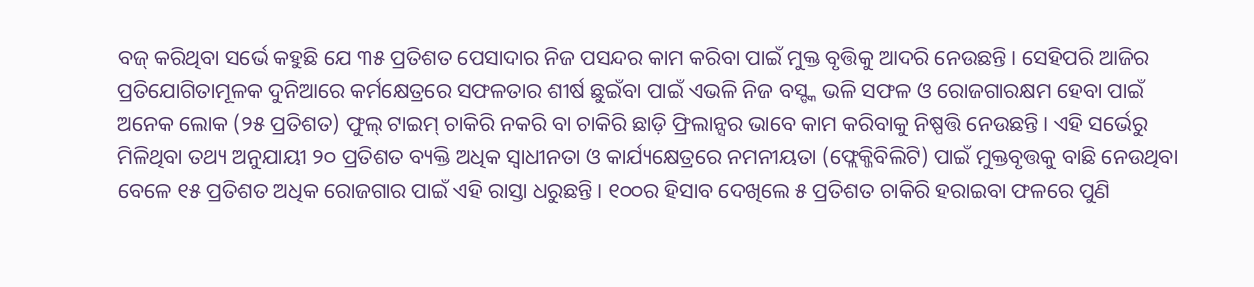ବଜ୍ କରିଥିବା ସର୍ଭେ କହୁଛି ଯେ ୩୫ ପ୍ରତିଶତ ପେସାଦାର ନିଜ ପସନ୍ଦର କାମ କରିବା ପାଇଁ ମୁକ୍ତ ବୃତ୍ତିକୁ ଆଦରି ନେଉଛନ୍ତି। ସେହିପରି ଆଜିର ପ୍ରତିଯୋଗିତାମୂଳକ ଦୁନିଆରେ କର୍ମକ୍ଷେତ୍ରରେ ସଫଳତାର ଶୀର୍ଷ ଛୁଇଁବା ପାଇଁ ଏଭଳି ନିଜ ବସ୍ଙ୍କ ଭଳି ସଫଳ ଓ ରୋଜଗାରକ୍ଷମ ହେବା ପାଇଁ ଅନେକ ଲୋକ (୨୫ ପ୍ରତିଶତ) ଫୁଲ୍ ଟାଇମ୍ ଚାକିରି ନକରି ବା ଚାକିରି ଛାଡ଼ି ଫ୍ରିଲାନ୍ସର ଭାବେ କାମ କରିବାକୁ ନିଷ୍ପତ୍ତି ନେଉଛନ୍ତି। ଏହି ସର୍ଭେରୁ ମିଳିଥିବା ତଥ୍ୟ ଅନୁଯାୟୀ ୨୦ ପ୍ରତିଶତ ବ୍ୟକ୍ତି ଅଧିକ ସ୍ୱାଧୀନତା ଓ କାର୍ଯ୍ୟକ୍ଷେତ୍ରରେ ନମନୀୟତା (ଫ୍ଲେକ୍ଜିବିଲିଟି) ପାଇଁ ମୁକ୍ତବୃତ୍ତକୁ ବାଛି ନେଉଥିବା ବେଳେ ୧୫ ପ୍ରତିଶତ ଅଧିକ ରୋଜଗାର ପାଇଁ ଏହି ରାସ୍ତା ଧରୁଛନ୍ତି। ୧୦୦ର ହିସାବ ଦେଖିଲେ ୫ ପ୍ରତିଶତ ଚାକିରି ହରାଇବା ଫଳରେ ପୁଣି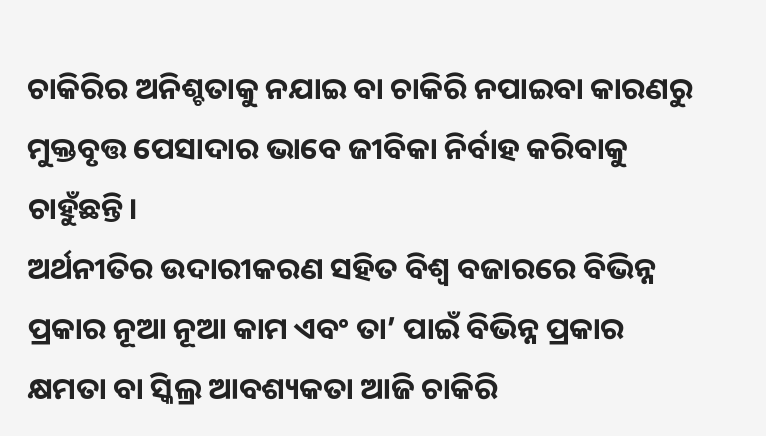ଚାକିରିର ଅନିଶ୍ଚତାକୁ ନଯାଇ ବା ଚାକିରି ନପାଇବା କାରଣରୁ ମୁକ୍ତବୃତ୍ତ ପେସାଦାର ଭାବେ ଜୀବିକା ନିର୍ବାହ କରିବାକୁ ଚାହୁଁଛନ୍ତି।
ଅର୍ଥନୀତିର ଉଦାରୀକରଣ ସହିତ ବିଶ୍ୱ ବଜାରରେ ବିଭିନ୍ନ ପ୍ରକାର ନୂଆ ନୂଆ କାମ ଏବଂ ତା’ ପାଇଁ ବିଭିନ୍ନ ପ୍ରକାର କ୍ଷମତା ବା ସ୍କିଲ୍ର ଆବଶ୍ୟକତା ଆଜି ଚାକିରି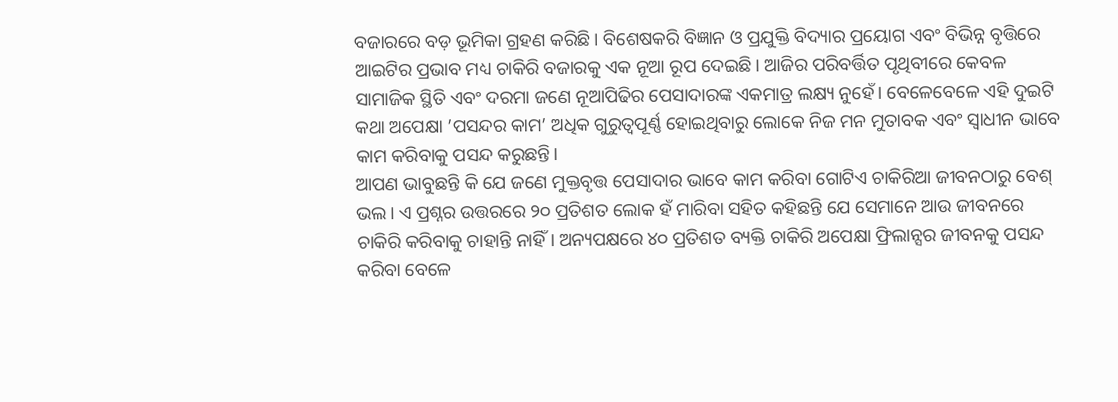ବଜାରରେ ବଡ଼ ଭୂମିକା ଗ୍ରହଣ କରିଛି। ବିଶେଷକରି ବିଜ୍ଞାନ ଓ ପ୍ରଯୁକ୍ତି ବିଦ୍ୟାର ପ୍ରୟୋଗ ଏବଂ ବିଭିନ୍ନ ବୃତ୍ତିରେ ଆଇଟିର ପ୍ରଭାବ ମଧ୍ୟ ଚାକିରି ବଜାରକୁ ଏକ ନୂଆ ରୂପ ଦେଇଛି। ଆଜିର ପରିବର୍ତ୍ତିତ ପୃଥିବୀରେ କେବଳ ସାମାଜିକ ସ୍ଥିତି ଏବଂ ଦରମା ଜଣେ ନୂଆପିଢିର ପେସାଦାରଙ୍କ ଏକମାତ୍ର ଲକ୍ଷ୍ୟ ନୁହେଁ। ବେଳେବେଳେ ଏହି ଦୁଇଟି କଥା ଅପେକ୍ଷା ’ପସନ୍ଦର କାମ’ ଅଧିକ ଗୁରୁତ୍ୱପୂର୍ଣ୍ଣ ହୋଇଥିବାରୁ ଲୋକେ ନିଜ ମନ ମୁତାବକ ଏବଂ ସ୍ୱାଧୀନ ଭାବେ କାମ କରିବାକୁ ପସନ୍ଦ କରୁଛନ୍ତି।
ଆପଣ ଭାବୁଛନ୍ତି କି ଯେ ଜଣେ ମୁକ୍ତବୃତ୍ତ ପେସାଦାର ଭାବେ କାମ କରିବା ଗୋଟିଏ ଚାକିରିଆ ଜୀବନଠାରୁ ବେଶ୍ ଭଲ। ଏ ପ୍ରଶ୍ନର ଉତ୍ତରରେ ୨୦ ପ୍ରତିଶତ ଲୋକ ହଁ ମାରିବା ସହିତ କହିଛନ୍ତି ଯେ ସେମାନେ ଆଉ ଜୀବନରେ ଚାକିରି କରିବାକୁ ଚାହାନ୍ତି ନାହିଁ। ଅନ୍ୟପକ୍ଷରେ ୪୦ ପ୍ରତିଶତ ବ୍ୟକ୍ତି ଚାକିରି ଅପେକ୍ଷା ଫ୍ରିଲାନ୍ସର ଜୀବନକୁ ପସନ୍ଦ କରିବା ବେଳେ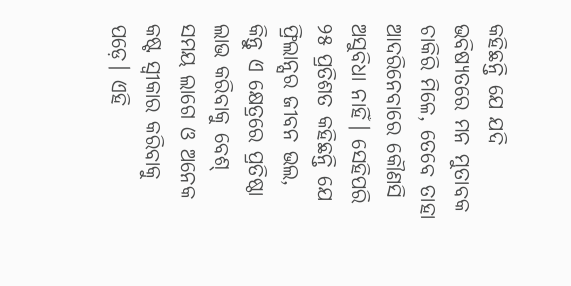କହିଛନ୍ତି ଯେ ଯଦି ଭବିଷ୍ୟତରେ ମନ ମୁତାବକ ଚାକିରି ମିଳେ, ତେବେ ତାହା ଆଦରିନେବାରେ କୌଣସି ଅସୁବିଧା ନାହିଁ। ସେହିପରି ୨୫ ପ୍ରତିଶତ କହିଛନ୍ତି ଯେ ଫ୍ରିଲାନ୍ସର ଜୀବନ ଭଲ, କିନ୍ତୁ ଏ କ୍ଷେତ୍ରରେ ପ୍ରତିଷ୍ଠା ଲାଭ କରିବାକୁ ବେଶ୍ ସମୟ ଲାଗେ ଓ ଅନେକ କଷ୍ଟ ସ୍ୱୀକାର କରିବାକୁ ପଡ଼େ। ଏହି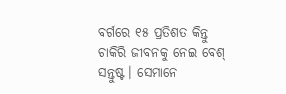ବର୍ଗରେ ୧୫ ପ୍ରତିଶତ କିନ୍ତୁ ଚାକିରି ଜୀବନକୁ ନେଇ ବେଶ୍ ସନ୍ତୁଷ୍ଟ। ସେମାନେ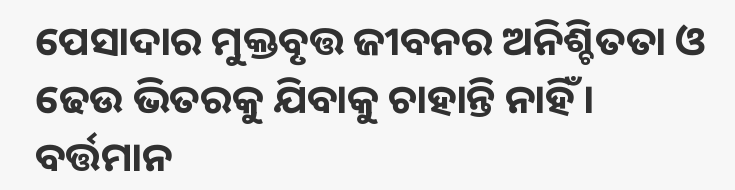ପେସାଦାର ମୁକ୍ତବୃତ୍ତ ଜୀବନର ଅନିଶ୍ଚିତତା ଓ ଢେଉ ଭିତରକୁ ଯିବାକୁ ଚାହାନ୍ତି ନାହିଁ।
ବର୍ତ୍ତମାନ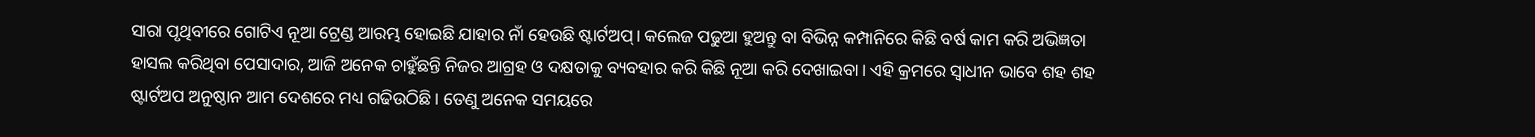ସାରା ପୃଥିବୀରେ ଗୋଟିଏ ନୂଆ ଟ୍ରେଣ୍ଡ ଆରମ୍ଭ ହୋଇଛି ଯାହାର ନାଁ ହେଉଛି ଷ୍ଟାର୍ଟଅପ୍। କଲେଜ ପଢୁଆ ହୁଅନ୍ତୁ ବା ବିଭିନ୍ନ କମ୍ପାନିରେ କିଛି ବର୍ଷ କାମ କରି ଅଭିଜ୍ଞତା ହାସଲ କରିଥିବା ପେସାଦାର, ଆଜି ଅନେକ ଚାହୁଁଛନ୍ତି ନିଜର ଆଗ୍ରହ ଓ ଦକ୍ଷତାକୁ ବ୍ୟବହାର କରି କିଛି ନୂଆ କରି ଦେଖାଇବା। ଏହି କ୍ରମରେ ସ୍ୱାଧୀନ ଭାବେ ଶହ ଶହ ଷ୍ଟାର୍ଟଅପ ଅନୁଷ୍ଠାନ ଆମ ଦେଶରେ ମଧ୍ୟ ଗଢିଉଠିଛି। ତେଣୁ ଅନେକ ସମୟରେ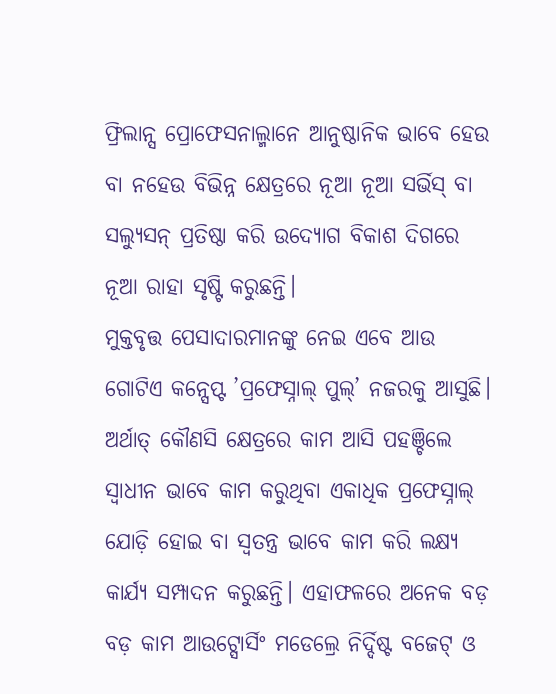ଫ୍ରିଲାନ୍ସ ପ୍ରୋଫେସନାଲ୍ମାନେ ଆନୁଷ୍ଠାନିକ ଭାବେ ହେଉ ବା ନହେଉ ବିଭିନ୍ନ କ୍ଷେତ୍ରରେ ନୂଆ ନୂଆ ସର୍ଭିସ୍ ବା ସଲ୍ୟୁସନ୍ ପ୍ରତିଷ୍ଠା କରି ଉଦ୍ୟୋଗ ବିକାଶ ଦିଗରେ ନୂଆ ରାହା ସୃଷ୍ଟି କରୁଛନ୍ତି।
ମୁକ୍ତବୃତ୍ତ ପେସାଦାରମାନଙ୍କୁ ନେଇ ଏବେ ଆଉ ଗୋଟିଏ କନ୍ସେପ୍ଟ ’ପ୍ରଫେସ୍ନାଲ୍ ପୁଲ୍’ ନଜରକୁ ଆସୁଛି। ଅର୍ଥାତ୍ କୌଣସି କ୍ଷେତ୍ରରେ କାମ ଆସି ପହଞ୍ଚିଲେ ସ୍ୱାଧୀନ ଭାବେ କାମ କରୁଥିବା ଏକାଧିକ ପ୍ରଫେସ୍ନାଲ୍ ଯୋଡ଼ି ହୋଇ ବା ସ୍ୱତନ୍ତ୍ର ଭାବେ କାମ କରି ଲକ୍ଷ୍ୟ କାର୍ଯ୍ୟ ସମ୍ପାଦନ କରୁଛନ୍ତି। ଏହାଫଳରେ ଅନେକ ବଡ଼ ବଡ଼ କାମ ଆଉଟ୍ସୋର୍ସିଂ ମଡେଲ୍ରେ ନିର୍ଦ୍ଦିଷ୍ଟ ବଜେଟ୍ ଓ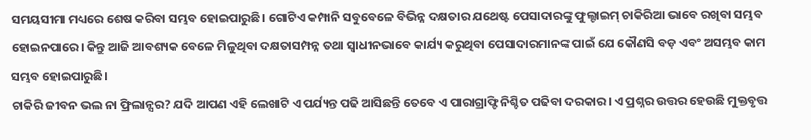ସମୟସୀମା ମଧ୍ୟରେ ଶେଷ କରିବା ସମ୍ଭବ ହୋଇପାରୁଛି। ଗୋଟିଏ କମ୍ପାନି ସବୁବେଳେ ବିଭିନ୍ନ ଦକ୍ଷତାର ଯଥେଷ୍ଟ ପେସାଦାରଙ୍କୁ ଫୁଲ୍ଟାଇମ୍ ଚାକିରିଆ ଭାବେ ରଖିବା ସମ୍ଭବ ହୋଇନପାରେ। କିନ୍ତୁ ଆଜି ଆବଶ୍ୟକ ବେଳେ ମିଳୁଥିବା ଦକ୍ଷତାସମ୍ପନ୍ନ ତଥା ସ୍ୱାଧୀନଭାବେ କାର୍ଯ୍ୟ କରୁଥିବା ପେସାଦାରମାନଙ୍କ ପାଇଁ ଯେ କୌଣସି ବଡ଼ ଏବଂ ଅସମ୍ଭବ କାମ ସମ୍ଭବ ହୋଇପାରୁଛି।
ଚାକିରି ଜୀବନ ଭଲ ନା ଫ୍ରିଲାନ୍ସର? ଯଦି ଆପଣ ଏହି ଲେଖାଟି ଏ ପର୍ଯ୍ୟନ୍ତ ପଢି ଆସିଛନ୍ତି ତେବେ ଏ ପାରାଗ୍ରାଫ୍ଟି ନିଶ୍ଚିତ ପଢିବା ଦରକାର। ଏ ପ୍ରଶ୍ନର ଉତ୍ତର ହେଉଛି ମୁକ୍ତବୃତ୍ତ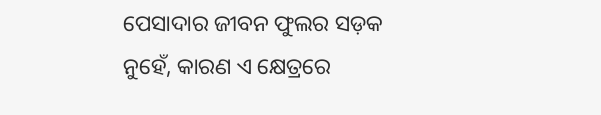ପେସାଦାର ଜୀବନ ଫୁଲର ସଡ଼କ ନୁହେଁ, କାରଣ ଏ କ୍ଷେତ୍ରରେ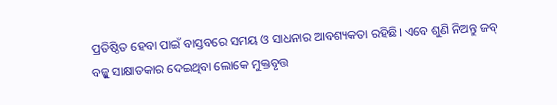ପ୍ରତିଷ୍ଠିତ ହେବା ପାଇଁ ବାସ୍ତବରେ ସମୟ ଓ ସାଧନାର ଆବଶ୍ୟକତା ରହିଛି। ଏବେ ଶୁଣି ନିଅନ୍ତୁ ଜବ୍ ବଜ୍କୁ ସାକ୍ଷାତକାର ଦେଇଥିବା ଲୋକେ ମୁକ୍ତବୃତ୍ତ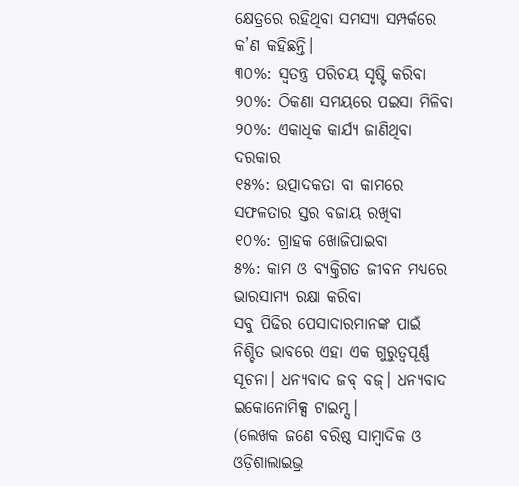କ୍ଷେତ୍ରରେ ରହିଥିବା ସମସ୍ୟା ସମ୍ପର୍କରେ କ’ଣ କହିଛନ୍ତି।
୩୦%: ସ୍ୱତନ୍ତ୍ର ପରିଚୟ ସୃଷ୍ଟି କରିବା
୨୦%: ଠିକଣା ସମୟରେ ପଇସା ମିଳିବା
୨୦%: ଏକାଧିକ କାର୍ଯ୍ୟ ଜାଣିଥିବା ଦରକାର
୧୫%: ଉତ୍ପାଦକତା ବା କାମରେ ସଫଳତାର ସ୍ତର ବଜାୟ ରଖିବା
୧୦%: ଗ୍ରାହକ ଖୋଜିପାଇବା
୫%: କାମ ଓ ବ୍ୟକ୍ତିଗତ ଜୀବନ ମଧ୍ୟରେ ଭାରସାମ୍ୟ ରକ୍ଷା କରିବା
ସବୁ ପିଢିର ପେସାଦାରମାନଙ୍କ ପାଇଁ ନିଶ୍ଚିତ ଭାବରେ ଏହା ଏକ ଗୁରୁତ୍ୱପୂର୍ଣ୍ଣ ସୂଚନା। ଧନ୍ୟବାଦ ଜବ୍ ବଜ୍। ଧନ୍ୟବାଦ ଇକୋନୋମିକ୍ସ ଟାଇମ୍ସ।
(ଲେଖକ ଜଣେ ବରିଷ୍ଠ ସାମ୍ବାଦିକ ଓ ଓଡ଼ିଶାଲାଇଭ୍ର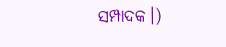ସମ୍ପାଦକ।)